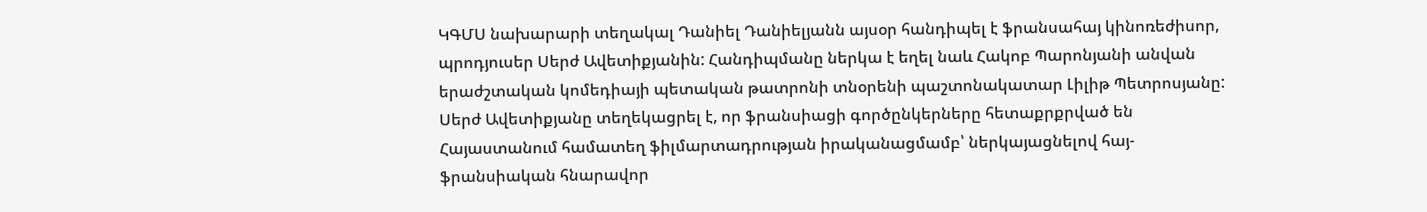ԿԳՄՍ նախարարի տեղակալ Դանիել Դանիելյանն այսօր հանդիպել է ֆրանսահայ կինոռեժիսոր, պրոդյուսեր Սերժ Ավետիքյանին: Հանդիպմանը ներկա է եղել նաև Հակոբ Պարոնյանի անվան երաժշտական կոմեդիայի պետական թատրոնի տնօրենի պաշտոնակատար Լիլիթ Պետրոսյանը:
Սերժ Ավետիքյանը տեղեկացրել է, որ ֆրանսիացի գործընկերները հետաքրքրված են Հայաստանում համատեղ ֆիլմարտադրության իրականացմամբ՝ ներկայացնելով հայ-ֆրանսիական հնարավոր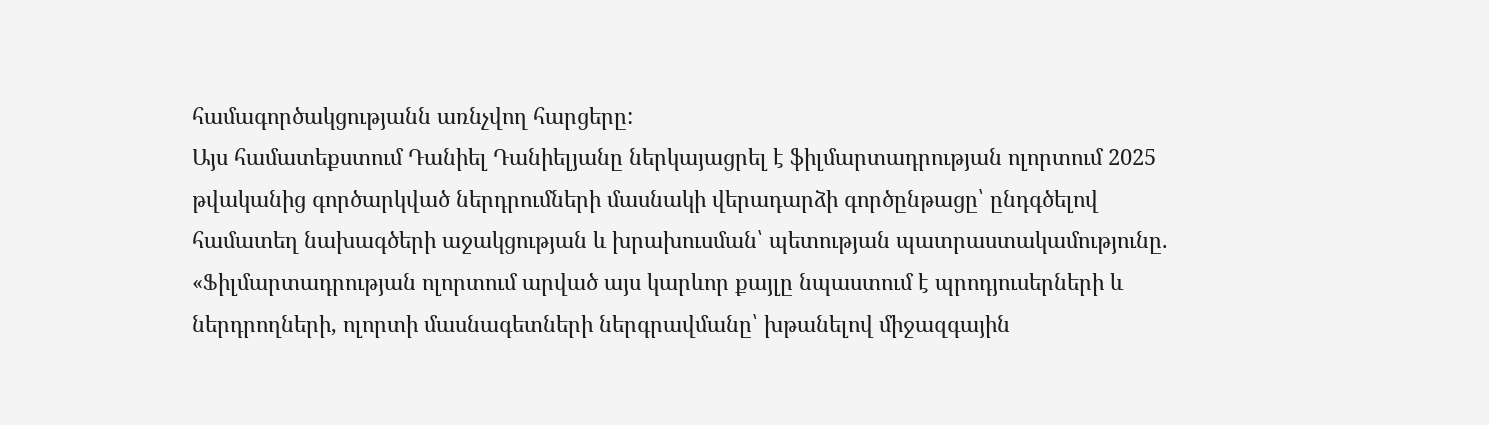համագործակցությանն առնչվող հարցերը:
Այս համատեքստում Դանիել Դանիելյանը ներկայացրել է ֆիլմարտադրության ոլորտում 2025 թվականից գործարկված ներդրումների մասնակի վերադարձի գործընթացը՝ ընդգծելով համատեղ նախագծերի աջակցության և խրախուսման՝ պետության պատրաստակամությունը. «Ֆիլմարտադրության ոլորտում արված այս կարևոր քայլը նպաստում է պրոդյուսերների և ներդրողների, ոլորտի մասնագետների ներգրավմանը՝ խթանելով միջազգային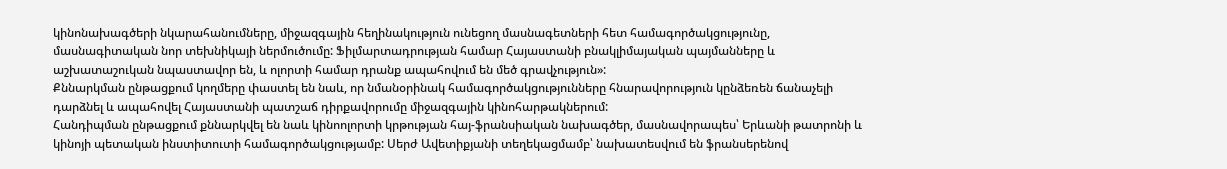կինոնախագծերի նկարահանումները, միջազգային հեղինակություն ունեցող մասնագետների հետ համագործակցությունը, մասնագիտական նոր տեխնիկայի ներմուծումը: Ֆիլմարտադրության համար Հայաստանի բնակլիմայական պայմանները և աշխատաշուկան նպաստավոր են, և ոլորտի համար դրանք ապահովում են մեծ գրավչություն»:
Քննարկման ընթացքում կողմերը փաստել են նաև, որ նմանօրինակ համագործակցությունները հնարավորություն կընձեռեն ճանաչելի դարձնել և ապահովել Հայաստանի պատշաճ դիրքավորումը միջազգային կինոհարթակներում:
Հանդիպման ընթացքում քննարկվել են նաև կինոոլորտի կրթության հայ-ֆրանսիական նախագծեր, մասնավորապես՝ Երևանի թատրոնի և կինոյի պետական ինստիտուտի համագործակցությամբ: Սերժ Ավետիքյանի տեղեկացմամբ՝ նախատեսվում են ֆրանսերենով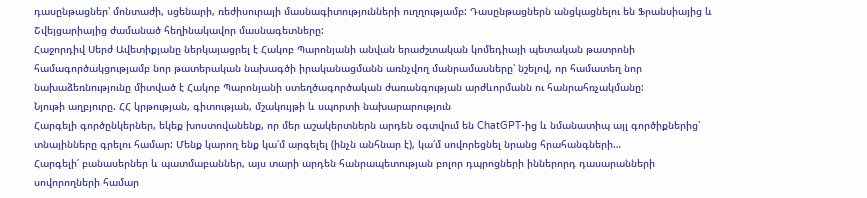դասընթացներ՝ մոնտաժի, սցենարի, ռեժիսուրայի մասնագիտությունների ուղղությամբ: Դասընթացներն անցկացնելու են Ֆրանսիայից և Շվեյցարիայից ժամանած հեղինակավոր մասնագետները:
Հաջորդիվ Սերժ Ավետիքյանը ներկայացրել է Հակոբ Պարոնյանի անվան երաժշտական կոմեդիայի պետական թատրոնի համագործակցությամբ նոր թատերական նախագծի իրականացմանն առնչվող մանրամասները՝ նշելով, որ համատեղ նոր նախաձեռնությունը միտված է Հակոբ Պարոնյանի ստեղծագործական ժառանգության արժևորմանն ու հանրահռչակմանը:
Նյութի աղբյուրը. ՀՀ կրթության, գիտության, մշակույթի և սպորտի նախարարություն
Հարգելի գործընկերներ, եկեք խոստովանենք, որ մեր աշակերտներն արդեն օգտվում են ChatGPT-ից և նմանատիպ այլ գործիքներից՝ տնայինները գրելու համար: Մենք կարող ենք կա՛մ արգելել (ինչն անհնար է), կա՛մ սովորեցնել նրանց հրահանգների…
Հարգելի՛ բանասերներ և պատմաբաններ, այս տարի արդեն հանրապետության բոլոր դպրոցների իններորդ դասարանների սովորողների համար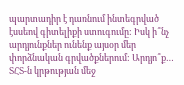պարտադիր է դառնում ինտեգրված էսսեով գիտելիքի ստուգումը: Իսկ ի՞նչ արդյունքներ ունենք այսօր մեր փորձնական գրվածքներում: Արդյո՞ք…
ՏՀՏ-ն կրթության մեջ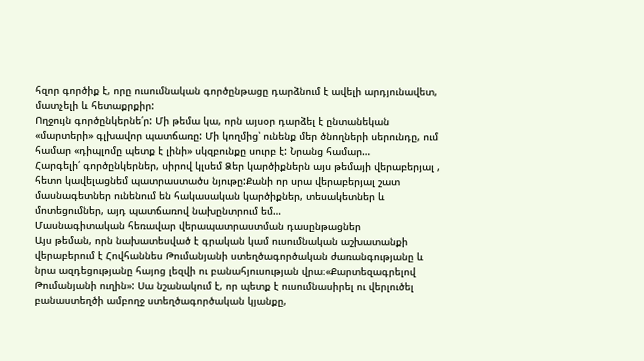հզոր գործիք է, որը ուսումնական գործընթացը դարձնում է ավելի արդյունավետ, մատչելի և հետաքրքիր:
Ողջույն գործընկերնե՛ր: Մի թեմա կա, որն այսօր դարձել է ընտանեկան «մարտերի» գլխավոր պատճառը: Մի կողմից՝ ունենք մեր ծնողների սերունդը, ում համար «դիպլոմը պետք է լինի» սկզբունքը սուրբ է: Նրանց համար…
Հարգելի՛ գործընկերներ, սիրով կլսեմ Ձեր կարծիքներն այս թեմայի վերաբերյալ , հետո կավելացնեմ պատրաստածս նյութը:Քանի որ սրա վերաբերյալ շատ մասնագետներ ունենում են հակասական կարծիքներ, տեսակետներ և մոտեցումներ, այդ պատճառով նախընտրում եմ…
Մասնագիտական հեռավար վերապատրաստման դասընթացներ
Այս թեման, որն նախատեսված է գրական կամ ուսումնական աշխատանքի վերաբերում է Հովհաննես Թումանյանի ստեղծագործական ժառանգությանը և նրա ազդեցությանը հայոց լեզվի ու բանահյուսության վրա։«Քարտեզագրելով Թումանյանի ուղին»: Սա նշանակում է, որ պետք է ուսումնասիրել ու վերլուծել բանաստեղծի ամբողջ ստեղծագործական կյանքը,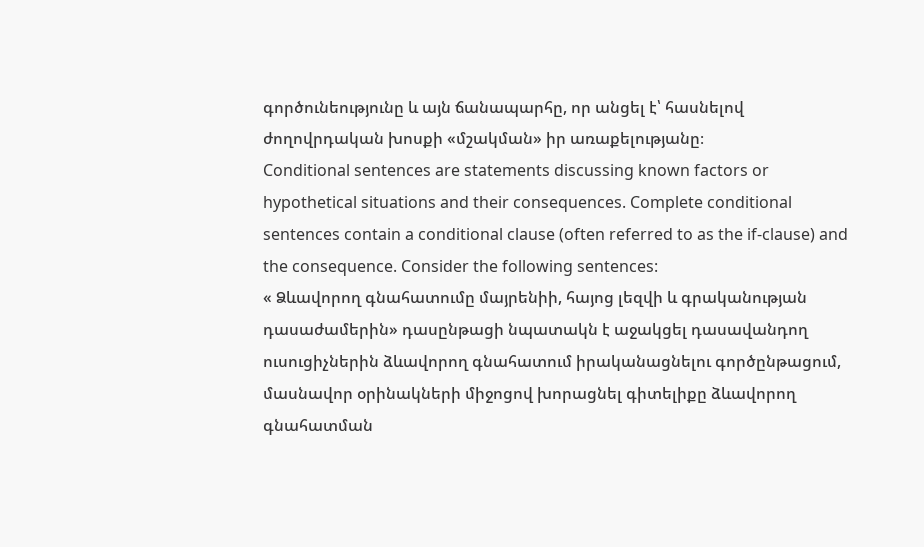գործունեությունը և այն ճանապարհը, որ անցել է՝ հասնելով ժողովրդական խոսքի «մշակման» իր առաքելությանը։
Conditional sentences are statements discussing known factors or hypothetical situations and their consequences. Complete conditional sentences contain a conditional clause (often referred to as the if-clause) and the consequence. Consider the following sentences:
« Ձևավորող գնահատումը մայրենիի, հայոց լեզվի և գրականության դասաժամերին» դասընթացի նպատակն է աջակցել դասավանդող ուսուցիչներին ձևավորող գնահատում իրականացնելու գործընթացում, մասնավոր օրինակների միջոցով խորացնել գիտելիքը ձևավորող գնահատման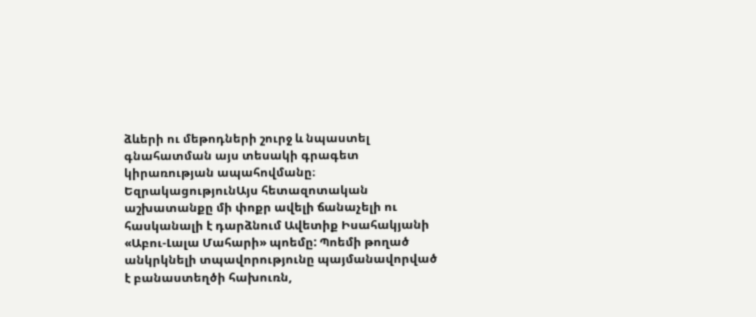ձևերի ու մեթոդների շուրջ և նպաստել գնահատման այս տեսակի գրագետ կիրառության ապահովմանը։
ԵզրակացությունԱյս հետազոտական աշխատանքը մի փոքր ավելի ճանաչելի ու հասկանալի է դարձնում Ավետիք Իսահակյանի «Աբու-Լալա Մահարի» պոեմը: Պոեմի թողած անկրկնելի տպավորությունը պայմանավորված է բանաստեղծի հախուռն,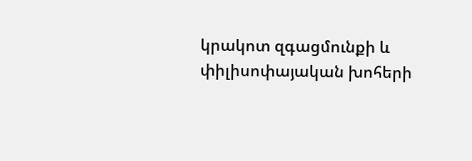կրակոտ զգացմունքի և փիլիսոփայական խոհերի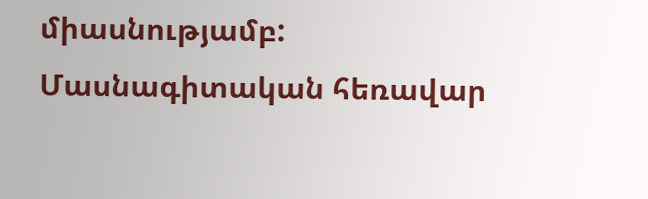միասնությամբ:
Մասնագիտական հեռավար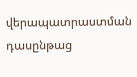վերապատրաստման դասընթաց